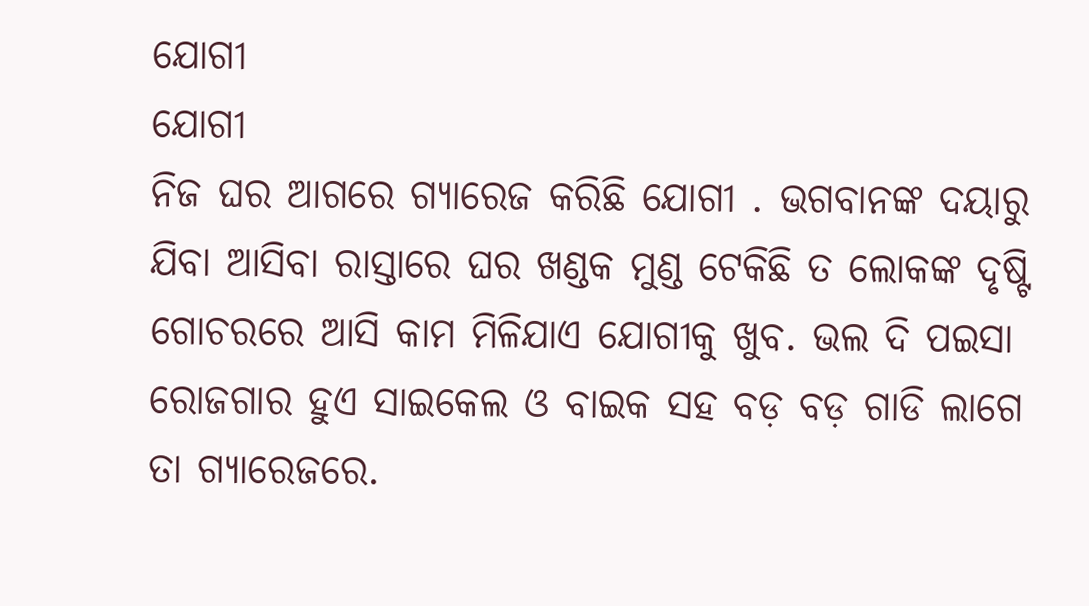ଯୋଗୀ
ଯୋଗୀ
ନିଜ ଘର ଆଗରେ ଗ୍ୟାରେଜ କରିଛି ଯୋଗୀ . ଭଗବାନଙ୍କ ଦୟାରୁ ଯିବା ଆସିବା ରାସ୍ତାରେ ଘର ଖଣ୍ଡକ ମୁଣ୍ଡ ଟେକିଛି ତ ଲୋକଙ୍କ ଦୃଷ୍ଟି ଗୋଚରରେ ଆସି କାମ ମିଳିଯାଏ ଯୋଗୀକୁ ଖୁବ. ଭଲ ଦି ପଇସା ରୋଜଗାର ହୁଏ ସାଇକେଲ ଓ ବାଇକ ସହ ବଡ଼ ବଡ଼ ଗାଡି ଲାଗେ ତା ଗ୍ୟାରେଜରେ.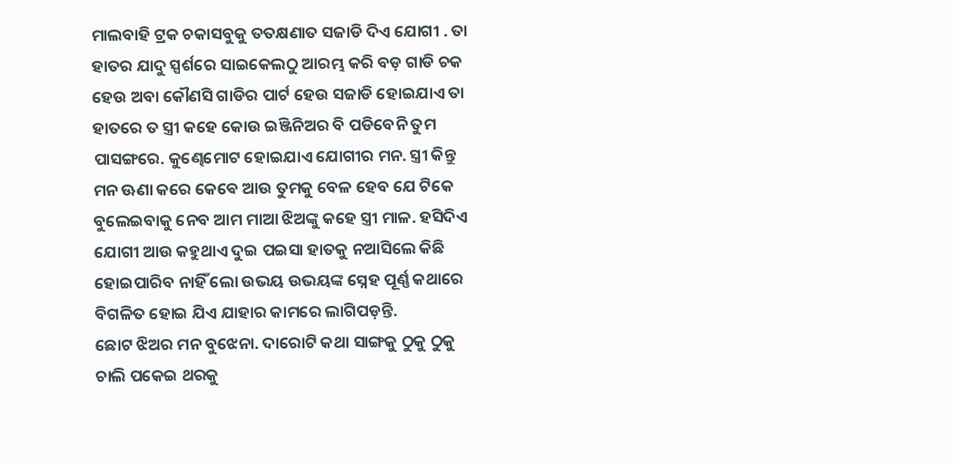ମାଲବାହି ଟ୍ରକ ଚକାସବୁକୁ ତତକ୍ଷଣାତ ସଜାଡି ଦିଏ ଯୋଗୀ . ତା ହାତର ଯାଦୁ ସ୍ପର୍ଶରେ ସାଇକେଲଠୁ ଆରମ୍ଭ କରି ବଡ଼ ଗାଡି ଚକ ହେଉ ଅବା କୌଣସି ଗାଡିର ପାର୍ଟ ହେଉ ସଜାଡି ହୋଇଯାଏ ତା ହାତରେ ତ ସ୍ତ୍ରୀ କହେ କୋଉ ଇଞ୍ଜିନିଅର ବି ପଡିବେନି ତୁମ ପାସଙ୍ଗରେ. କୁଣ୍ଢେମୋଟ ହୋଇଯାଏ ଯୋଗୀର ମନ. ସ୍ତ୍ରୀ କିନ୍ତୁ ମନ ଊଣା କରେ କେଵେ ଆଉ ତୁମକୁ ବେଳ ହେବ ଯେ ଟିକେ ବୁଲେଇବାକୁ ନେବ ଆମ ମାଆ ଝିଅଙ୍କୁ କହେ ସ୍ତ୍ରୀ ମାଳ. ହସିଦିଏ ଯୋଗୀ ଆଉ କହୁଥାଏ ଦୁଇ ପଇସା ହାତକୁ ନଆସିଲେ କିଛି ହୋଇପାରିବ ନାହିଁ ଲୋ ଉଭୟ ଉଭୟଙ୍କ ସ୍ନେହ ପୂର୍ଣ୍ଣ କଥାରେ ବିଗଳିତ ହୋଇ ଯିଏ ଯାହାର କାମରେ ଲାଗିପଡ଼ନ୍ତି.
ଛୋଟ ଝିଅର ମନ ବୁଝେନା. ଦାରୋଟି କଥା ସାଙ୍ଗକୁ ଠୁକୁ ଠୁକୁ ଚାଲି ପକେଇ ଥରକୁ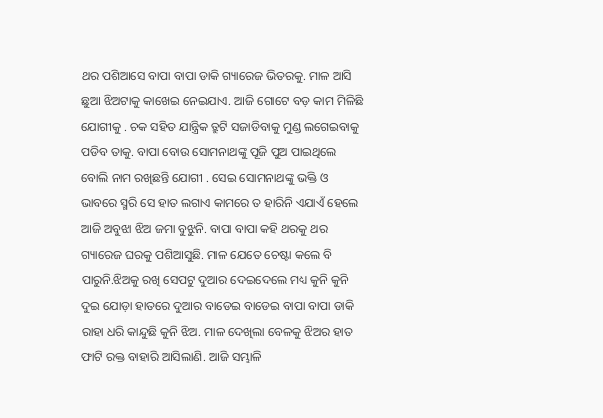ଥର ପଶିଆସେ ବାପା ବାପା ଡାକି ଗ୍ୟାରେଜ ଭିତରକୁ. ମାଳ ଆସି ଛୁଆ ଝିଅଟାକୁ କାଖେଇ ନେଇଯାଏ. ଆଜି ଗୋଟେ ବଡ଼ କାମ ମିଳିଛି ଯୋଗୀକୁ . ଚକ ସହିତ ଯାନ୍ତ୍ରିକ ତ୍ରୁଟି ସଜାଡିବାକୁ ମୁଣ୍ଡ ଲଗେଇବାକୁ ପଡିବ ତାକୁ. ବାପା ବୋଉ ସୋମନାଥଙ୍କୁ ପୂଜି ପୁଅ ପାଇଥିଲେ ବୋଲି ନାମ ରଖିଛନ୍ତି ଯୋଗୀ . ସେଇ ସୋମନାଥଙ୍କୁ ଭକ୍ତି ଓ ଭାବରେ ସ୍ମରି ସେ ହାତ ଲଗାଏ କାମରେ ତ ହାରିନି ଏଯାଏଁ ହେଲେ ଆଜି ଅବୁଝା ଝିଅ ଜମା ବୁଝୁନି. ବାପା ବାପା କହି ଥରକୁ ଥର ଗ୍ୟାରେଜ ଘରକୁ ପଶିଆସୁଛି. ମାଳ ଯେତେ ଚେଷ୍ଟା କଲେ ବି ପାରୁନି.ଝିଅକୁ ରଖି ସେପଟୁ ଦୁଆର ଦେଇଦେଲେ ମଧ୍ୟ କୁନି କୁନି ଦୁଇ ଯୋଡ଼ା ହାତରେ ଦୁଆର ବାଡେଇ ବାଡେଇ ବାପା ବାପା ଡାକି ରାହା ଧରି କାନ୍ଦୁଛି କୁନି ଝିଅ. ମାଳ ଦେଖିଲା ବେଳକୁ ଝିଅର ହାତ ଫାଟି ରକ୍ତ ବାହାରି ଆସିଲାଣି. ଆଜି ସମ୍ଭାଳି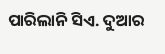ପାରିଲାନି ସିଏ. ଦୁଆର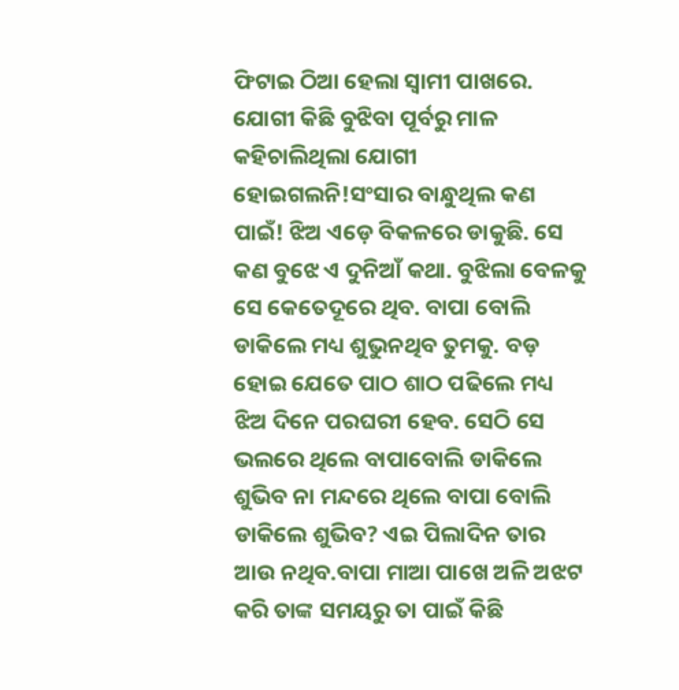ଫିଟାଇ ଠିଆ ହେଲା ସ୍ୱାମୀ ପାଖରେ.
ଯୋଗୀ କିଛି ବୁଝିବା ପୂର୍ବରୁ ମାଳ କହିଚାଲିଥିଲା ଯୋଗୀ ହୋଇଗଲନି!ସଂସାର ବାନ୍ଧୁଥିଲ କଣ ପାଇଁ! ଝିଅ ଏଡ଼େ ବିକଳରେ ଡାକୁଛି. ସେ କଣ ବୁଝେ ଏ ଦୁନିଆଁ କଥା. ବୁଝିଲା ବେଳକୁ ସେ କେତେଦୂରେ ଥିବ. ବାପା ବୋଲି ଡାକିଲେ ମଧ୍ୟ ଶୁଭୁନଥିବ ତୁମକୁ. ବଡ଼ ହୋଇ ଯେତେ ପାଠ ଶାଠ ପଢିଲେ ମଧ୍ୟ ଝିଅ ଦିନେ ପରଘରୀ ହେବ. ସେଠି ସେ ଭଲରେ ଥିଲେ ବାପାବୋଲି ଡାକିଲେ ଶୁଭିବ ନା ମନ୍ଦରେ ଥିଲେ ବାପା ବୋଲି ଡାକିଲେ ଶୁଭିବ? ଏଇ ପିଲାଦିନ ତାର ଆଉ ନଥିବ.ବାପା ମାଆ ପାଖେ ଅଳି ଅଝଟ କରି ତାଙ୍କ ସମୟରୁ ତା ପାଇଁ କିଛି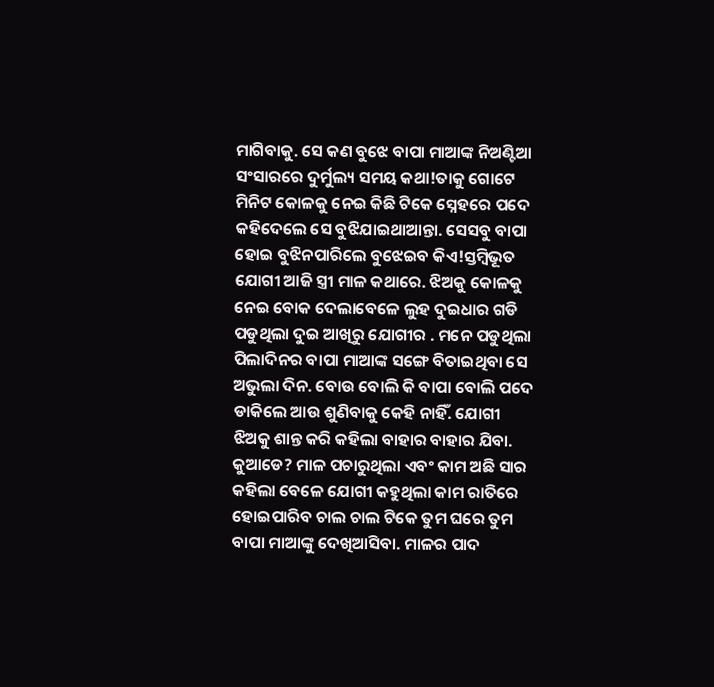ମାଗିବାକୁ. ସେ କଣ ବୁଝେ ବାପା ମାଆଙ୍କ ନିଅଣ୍ଟିଆ ସଂସାରରେ ଦୁର୍ମୁଲ୍ୟ ସମୟ କଥା!ତାକୁ ଗୋଟେ ମିନିଟ କୋଳକୁ ନେଇ କିଛି ଟିକେ ସ୍ନେହରେ ପଦେ କହିଦେଲେ ସେ ବୁଝିଯାଇଥାଆନ୍ତା. ସେସବୁ ବାପା ହୋଇ ବୁଝିନପାରିଲେ ବୁଝେଇବ କିଏ!ସ୍ତମ୍ବିଭୂତ ଯୋଗୀ ଆଜି ସ୍ତ୍ରୀ ମାଳ କଥାରେ. ଝିଅକୁ କୋଳକୁ ନେଇ ବୋକ ଦେଲାବେଳେ ଲୁହ ଦୁଇଧାର ଗଡି ପଡୁଥିଲା ଦୁଇ ଆଖିରୁ ଯୋଗୀର . ମନେ ପଡୁଥିଲା ପିଲାଦିନର ବାପା ମାଆଙ୍କ ସଙ୍ଗେ ବିତାଇଥିବା ସେ ଅଭୁଲା ଦିନ. ବୋଉ ବୋଲି କି ବାପା ବୋଲି ପଦେ ଡାକିଲେ ଆଉ ଶୁଣିବାକୁ କେହି ନାହିଁ. ଯୋଗୀ ଝିଅକୁ ଶାନ୍ତ କରି କହିଲା ବାହାର ବାହାର ଯିବା. କୁଆଡେ? ମାଳ ପଚାରୁଥିଲା ଏବଂ କାମ ଅଛି ସାର କହିଲା ବେଳେ ଯୋଗୀ କହୁଥିଲା କାମ ରାତିରେ ହୋଇପାରିବ ଚାଲ ଚାଲ ଟିକେ ତୁମ ଘରେ ତୁମ ବାପା ମାଆଙ୍କୁ ଦେଖିଆସିବା. ମାଳର ପାଦ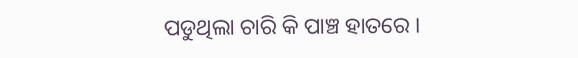ପଡୁଥିଲା ଚାରି କି ପାଞ୍ଚ ହାତରେ ।